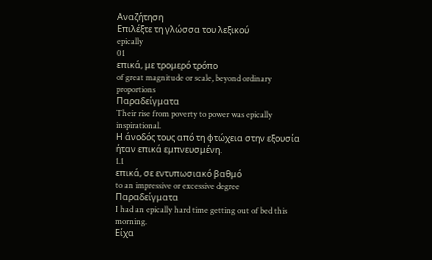Αναζήτηση
Επιλέξτε τη γλώσσα του λεξικού
epically
01
επικά, με τρομερό τρόπο
of great magnitude or scale, beyond ordinary proportions
Παραδείγματα
Their rise from poverty to power was epically inspirational.
Η άνοδός τους από τη φτώχεια στην εξουσία ήταν επικά εμπνευσμένη.
1.1
επικά, σε εντυπωσιακό βαθμό
to an impressive or excessive degree
Παραδείγματα
I had an epically hard time getting out of bed this morning.
Είχα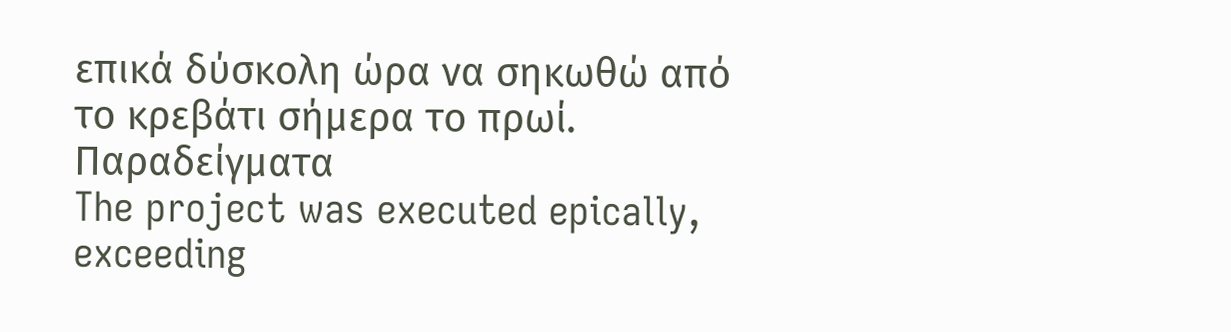επικά δύσκολη ώρα να σηκωθώ από το κρεβάτι σήμερα το πρωί.
Παραδείγματα
The project was executed epically, exceeding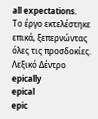all expectations.
Το έργο εκτελέστηκε επικά, ξεπερνώντας όλες τις προσδοκίες.
Λεξικό Δέντρο
epically
epical
epic